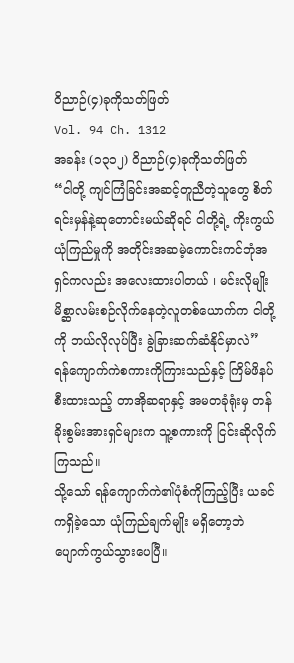ဝိညာဉ်(၄)ခုကိုသတ်ဖြတ်
Vol. 94 Ch. 1312
အခန်း (၁၃၁၂) ဝိညာဉ်(၄)ခုကိုသတ်ဖြတ်
“ငါတို့ ကျင်ကြံခြင်းအဆင့်တူညီတဲ့သူတွေ စိတ်ရင်းမှန်နဲ့ဆုတောင်းမယ်ဆိုရင် ငါတို့ရဲ့ ကိုးကွယ်ယုံကြည်မှုကို အတိုင်းအဆမဲ့ကောင်းကင်ဘုံအရှင်ကလည်း အလေးထားပါတယ် ၊ မင်းလိုမျိုး မိစ္ဆာလမ်းစဉ်လိုက်နေတဲ့လူတစ်ယောက်က ငါတို့ကို ဘယ်လိုလုပ်ပြီး ခွဲခြားဆက်ဆံနိုင်မှာလဲ”
ရန်ကျောက်ကဲစကားကိုကြားသည်နှင့် ကြိမ်ဖိနပ်စီးထားသည့် တာအိုဆရာနှင့် အမတခုံရုံးမှ တန်ခိုးစွမ်းအားရှင်များက သူ့စကားကို ငြင်းဆိုလိုက်ကြသည်။
သို့သော် ရန်ကျောက်ကဲ၏ပုံစံကိုကြည့်ပြီး ယခင်ကရှိခဲ့သော ယုံကြည်ချက်မျိုး မရှိတော့ဘဲ ပျောက်ကွယ်သွားပေပြီ။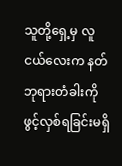သူတို့ရှေ့မှ လူငယ်လေးက နတ်ဘုရားတံခါးကိုဖွင့်လှစ်ရခြင်းမရှိ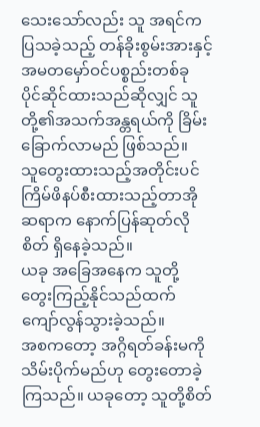သေးသော်လည်း သူ အရင်က ပြသခဲ့သည့် တန်ခိုးစွမ်းအားနှင့် အမတမှော်ဝင်ပစ္စည်းတစ်ခု ပိုင်ဆိုင်ထားသည်ဆိုလျှင် သူတို့၏အသက်အန္တရယ်ကို ခြိမ်းခြောက်လာမည် ဖြစ်သည်။
သူတွေးထားသည့်အတိုင်းပင် ကြိမ်ဖိနပ်စီးထားသည့်တာအိုဆရာက နောက်ပြန်ဆုတ်လိုစိတ် ရှိနေခဲ့သည်။
ယခု အခြေအနေက သူတို့ တွေးကြည့်နိုင်သည်ထက် ကျော်လွန်သွားခဲ့သည်။
အစကတော့ အဂ္ဂိရတ်ခန်းမကို သိမ်းပိုက်မည်ဟု တွေးတောခဲ့ကြသည်။ ယခုတော့ သူတို့စိတ်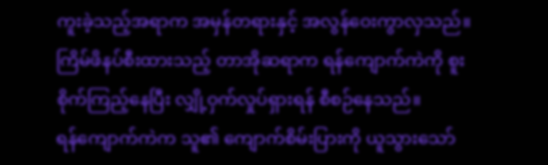ကူးခဲ့သည့်အရာက အမှန်တရားနှင့် အလွန်ဝေးကွာလှသည်။
ကြိမ်ဖိနပ်စီးထားသည့် တာအိုဆရာက ရန်ကျောက်ကဲကို စူးစိုက်ကြည့်နေပြီး လျှို့ဝှက်လှုပ်ရှားရန် စီစဉ်နေသည်။
ရန်ကျောက်ကဲက သူ၏ ကျောက်စိမ်းပြားကို ယူသွားသော်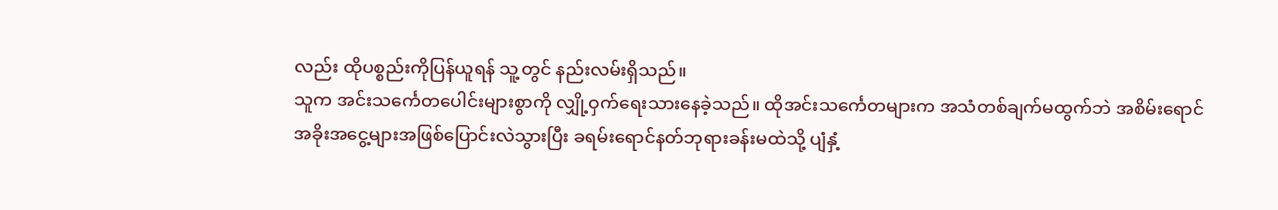လည်း ထိုပစ္စည်းကိုပြန်ယူရန် သူ့တွင် နည်းလမ်းရှိသည်။
သူက အင်းသင်္ကေတပေါင်းများစွာကို လျှို့ဝှက်ရေးသားနေခဲ့သည်။ ထိုအင်းသင်္ကေတများက အသံတစ်ချက်မထွက်ဘဲ အစိမ်းရောင်အခိုးအငွေ့များအဖြစ်ပြောင်းလဲသွားပြီး ခရမ်းရောင်နတ်ဘုရားခန်းမထဲသို့ ပျံနှံ့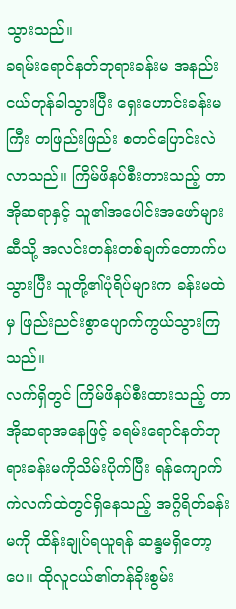သွားသည်။
ခရမ်းရောင်နတ်ဘုရားခန်းမ အနည်းငယ်တုန်ခါသွားပြီး ရှေးဟောင်းခန်းမကြီး တဖြည်းဖြည်း စတင်ပြောင်းလဲလာသည်။ ကြိမ်ဖိနပ်စီးတားသည့် တာအိုဆရာနှင့် သူ၏အပေါင်းအဖော်များဆီသို့ အလင်းတန်းတစ်ချက်တောက်ပသွားပြီး သူတို့၏ပုံရိပ်များက ခန်းမထဲမှ ဖြည်းညင်းစွာပျောက်ကွယ်သွားကြသည်။
လက်ရှိတွင် ကြိမ်ဖိနပ်စီးထားသည့် တာအိုဆရာအနေဖြင့် ခရမ်းရောင်နတ်ဘုရားခန်းမကိုသိမ်းပိုက်ပြီး ရန်ကျောက်ကဲလက်ထဲတွင်ရှိနေသည့် အဂ္ဂိရိတ်ခန်းမကို ထိန်းချုပ်ရယူရန် ဆန္ဒမရှိတော့ပေ။ ထိုလူငယ်၏တန်ခိုးစွမ်း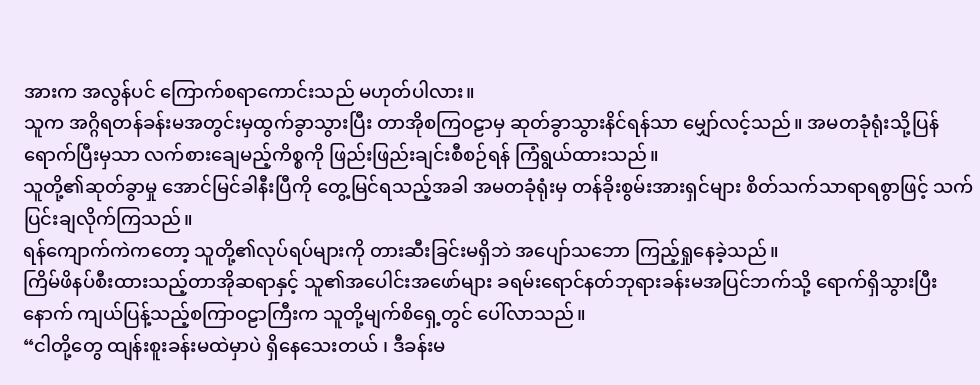အားက အလွန်ပင် ကြောက်စရာကောင်းသည် မဟုတ်ပါလား။
သူက အဂ္ဂိရတန်ခန်းမအတွင်းမှထွက်ခွာသွားပြီး တာအိုစကြဝဠာမှ ဆုတ်ခွာသွားနိင်ရန်သာ မျှော်လင့်သည်။ အမတခုံရုံးသို့ပြန်ရောက်ပြီးမှသာ လက်စားချေမည့်ကိစ္စကို ဖြည်းဖြည်းချင်းစီစဉ်ရန် ကြံရွယ်ထားသည်။
သူတို့၏ဆုတ်ခွာမှု အောင်မြင်ခါနီးပြီကို တွေ့မြင်ရသည့်အခါ အမတခုံရုံးမှ တန်ခိုးစွမ်းအားရှင်များ စိတ်သက်သာရာရစွာဖြင့် သက်ပြင်းချလိုက်ကြသည်။
ရန်ကျောက်ကဲကတော့ သူတို့၏လုပ်ရပ်များကို တားဆီးခြင်းမရှိဘဲ အပျော်သဘော ကြည့်ရှုနေခဲ့သည်။
ကြိမ်ဖိနပ်စီးထားသည့်တာအိုဆရာနှင့် သူ၏အပေါင်းအဖော်များ ခရမ်းရောင်နတ်ဘုရားခန်းမအပြင်ဘက်သို့ ရောက်ရှိသွားပြီးနောက် ကျယ်ပြန့်သည့်စကြာဝဠာကြီးက သူတို့မျက်စိရှေ့တွင် ပေါ်လာသည်။
“ငါတို့တွေ ထျန်းစူးခန်းမထဲမှာပဲ ရှိနေသေးတယ် ၊ ဒီခန်းမ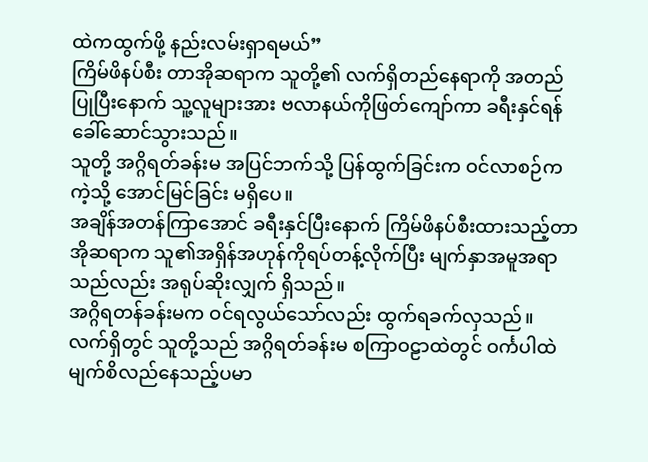ထဲကထွက်ဖို့ နည်းလမ်းရှာရမယ်”
ကြိမ်ဖိနပ်စီး တာအိုဆရာက သူတို့၏ လက်ရှိတည်နေရာကို အတည်ပြုပြီးနောက် သူ့လူများအား ဗလာနယ်ကိုဖြတ်ကျော်ကာ ခရီးနှင်ရန် ခေါ်ဆောင်သွားသည်။
သူတို့ အဂ္ဂိရတ်ခန်းမ အပြင်ဘက်သို့ ပြန်ထွက်ခြင်းက ဝင်လာစဉ်ကကဲ့သို့ အောင်မြင်ခြင်း မရှိပေ။
အချိန်အတန်ကြာအောင် ခရီးနှင်ပြီးနောက် ကြိမ်ဖိနပ်စီးထားသည့်တာအိုဆရာက သူ၏အရှိန်အဟုန်ကိုရပ်တန့်လိုက်ပြီး မျက်နှာအမူအရာသည်လည်း အရုပ်ဆိုးလျှက် ရှိသည်။
အဂ္ဂိရတန်ခန်းမက ဝင်ရလွယ်သော်လည်း ထွက်ရခက်လှသည်။
လက်ရှိတွင် သူတို့သည် အဂ္ဂိရတ်ခန်းမ စကြာဝဠာထဲတွင် ဝင်္ကပါထဲ မျက်စိလည်နေသည့်ပမာ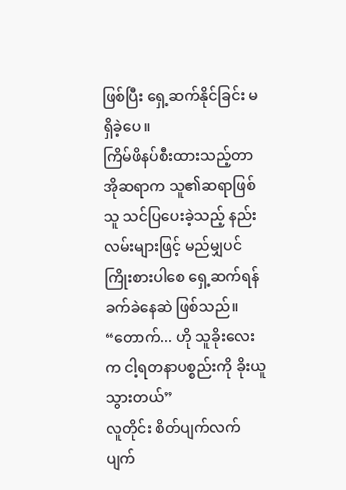ဖြစ်ပြီး ရှေ့ဆက်နိုင်ခြင်း မရှိခဲ့ပေ။
ကြိမ်ဖိနပ်စီးထားသည့်တာအိုဆရာက သူ၏ဆရာဖြစ်သူ သင်ပြပေးခဲ့သည့် နည်းလမ်းများဖြင့် မည်မျှပင်ကြိုးစားပါစေ ရှေ့ဆက်ရန် ခက်ခဲနေဆဲ ဖြစ်သည်။
“တောက်... ဟို သူခိုးလေးက ငါ့ရတနာပစ္စည်းကို ခိုးယူသွားတယ်”
လူတိုင်း စိတ်ပျက်လက်ပျက်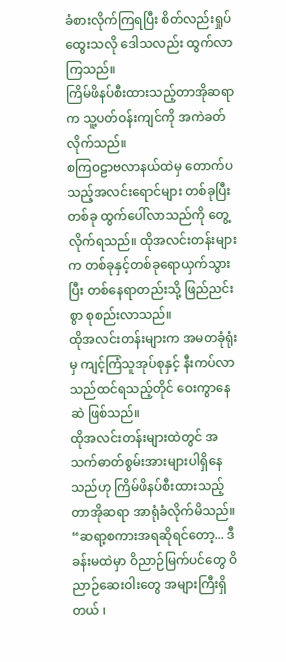ခံစားလိုက်ကြရပြီး စိတ်လည်းရှုပ်ထွေးသလို ဒေါသလည်း ထွက်လာကြသည်။
ကြိမ်ဖိနပ်စီးထားသည့်တာအိုဆရာက သူ့ပတ်ဝန်းကျင်ကို အကဲခတ်လိုက်သည်။
စကြဝဠာဗလာနယ်ထဲမှ တောက်ပသည့်အလင်းရောင်များ တစ်ခုပြီးတစ်ခု ထွက်ပေါ်လာသည်ကို တွေ့လိုက်ရသည်။ ထိုအလင်းတန်းများက တစ်ခုနှင့်တစ်ခုရောယှက်သွားပြီး တစ်နေရာတည်းသို့ ဖြည်ညင်းစွာ စုစည်းလာသည်။
ထိုအလင်းတန်းများက အမတခုံရုံးမှ ကျင့်ကြံသူအုပ်စုနှင့် နီးကပ်လာသည်ထင်ရသည့်တိုင် ဝေးကွာနေဆဲ ဖြစ်သည်။
ထိုအလင်းတန်းများထဲတွင် အသက်ဓာတ်စွမ်းအားများပါရှိနေသည်ဟု ကြိမ်ဖိနပ်စီးထားသည့်တာအိုဆရာ အာရုံခံလိုက်မိသည်။
“ဆရာ့စကားအရဆိုရင်တော့... ဒီခန်းမထဲမှာ ဝိညာဉ်မြက်ပင်တွေ ဝိညာဉ်ဆေးဝါးတွေ အများကြီးရှိတယ် ၊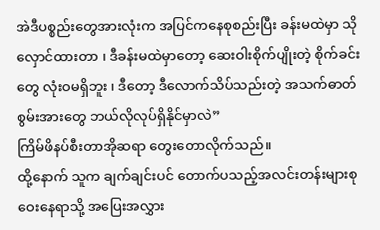အဲဒီပစ္စည်းတွေအားလုံးက အပြင်ကနေစုစည်းပြီး ခန်းမထဲမှာ သိုလှောင်ထားတာ ၊ ဒီခန်းမထဲမှာတော့ ဆေးဝါးစိုက်ပျိုးတဲ့ စိုက်ခင်းတွေ လုံးဝမရှိဘူး ၊ ဒီတော့ ဒီလောက်သိပ်သည်းတဲ့ အသက်ဓာတ်စွမ်းအားတွေ ဘယ်လိုလုပ်ရှိနိုင်မှာလဲ”
ကြိမ်ဖိနပ်စီးတာအိုဆရာ တွေးတောလိုက်သည်။
ထို့နောက် သူက ချက်ချင်းပင် တောက်ပသည့်အလင်းတန်းများစုဝေးနေရာသို့ အပြေးအလွှား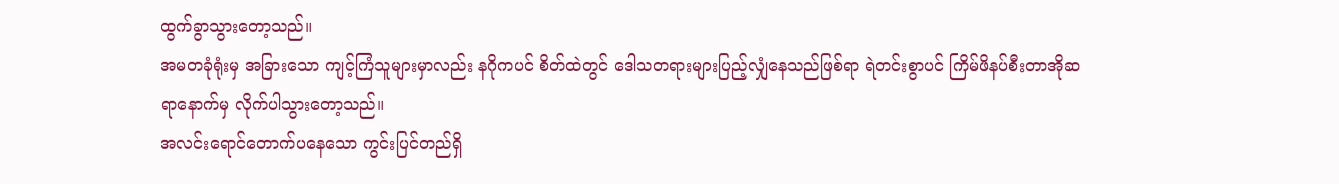ထွက်ခွာသွားတော့သည်။
အမတခုံရုံးမှ အခြားသော ကျင့်ကြံသူများမှာလည်း နဂိုကပင် စိတ်ထဲတွင် ဒေါသတရားများပြည့်လျှံနေသည်ဖြစ်ရာ ရဲတင်းစွာပင် ကြိမ်ဖိနပ်စီးတာအိုဆရာနောက်မှ လိုက်ပါသွားတော့သည်။
အလင်းရောင်တောက်ပနေသော ကွင်းပြင်တည်ရှိ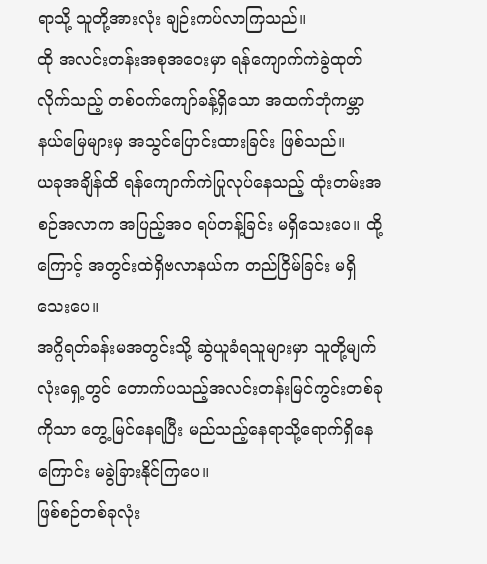ရာသို့ သူတို့အားလုံး ချဉ်းကပ်လာကြသည်။
ထို အလင်းတန်းအစုအဝေးမှာ ရန်ကျောက်ကဲခွဲထုတ်လိုက်သည့် တစ်ဝက်ကျော်ခန့်ရှိသော အထက်ဘုံကမ္ဘာနယ်မြေများမှ အသွင်ပြောင်းထားခြင်း ဖြစ်သည်။
ယခုအချိန်ထိ ရန်ကျောက်ကဲပြုလုပ်နေသည့် ထုံးတမ်းအစဉ်အလာက အပြည့်အဝ ရပ်တန့်ခြင်း မရှိသေးပေ။ ထို့ကြောင့် အတွင်းထဲရှိဗလာနယ်က တည်ငြိမ်ခြင်း မရှိသေးပေ။
အဂ္ဂိရတ်ခန်းမအတွင်းသို့ ဆွဲယူခံရသူများမှာ သူတို့မျက်လုံးရှေ့တွင် တောက်ပသည့်အလင်းတန်းမြင်ကွင်းတစ်ခုကိုသာ တွေ့မြင်နေရပြီး မည်သည့်နေရာသို့ရောက်ရှိနေကြောင်း မခွဲခြားနိုင်ကြပေ။
ဖြစ်စဉ်တစ်ခုလုံး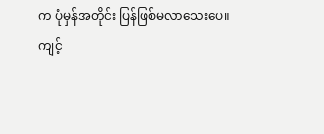က ပုံမှန်အတိုင်း ပြန်ဖြစ်မလာသေးပေ။
ကျင့်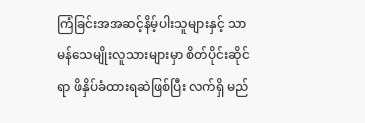ကြံခြင်းအအဆင့်နိမ့်ပါးသူများနှင့် သာမန်သေမျိုးလူသားများမှာ စိတ်ပိုင်းဆိုင်ရာ ဖိနှိပ်ခံထားရဆဲဖြစ်ပြီး လက်ရှိ မည်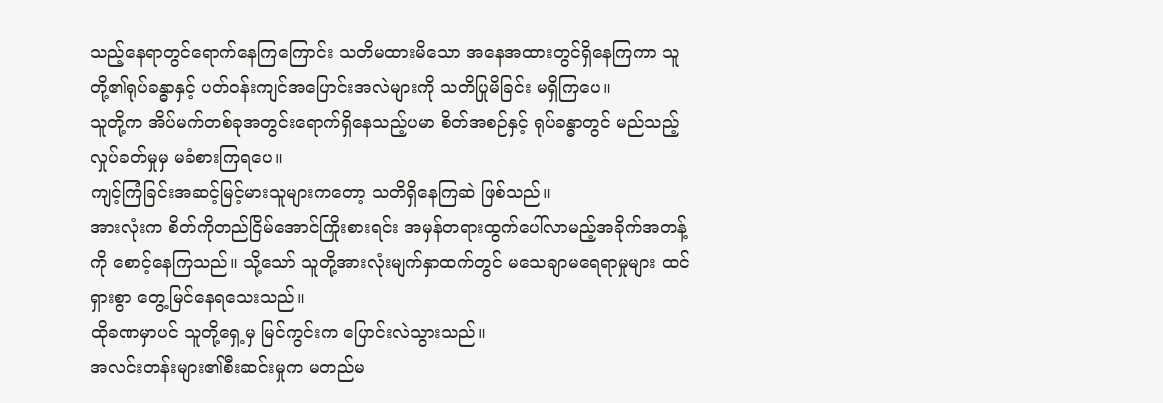သည့်နေရာတွင်ရောက်နေကြကြောင်း သတိမထားမိသော အနေအထားတွင်ရှိနေကြကာ သူတို့၏ရုပ်ခန္ဓာနှင့် ပတ်ဝန်းကျင်အပြောင်းအလဲများကို သတိပြုမိခြင်း မရှိကြပေ။
သူတို့က အိပ်မက်တစ်ခုအတွင်းရောက်ရှိနေသည့်ပမာ စိတ်အစဉ်နှင့် ရုပ်ခန္ဓာတွင် မည်သည့်လှုပ်ခတ်မှုမှ မခံစားကြရပေ။
ကျင့်ကြံခြင်းအဆင့်မြင့်မားသူများကတော့ သတိရှိနေကြဆဲ ဖြစ်သည်။
အားလုံးက စိတ်ကိုတည်ငြိမ်အောင်ကြိုးစားရင်း အမှန်တရားထွက်ပေါ်လာမည့်အခိုက်အတန့်ကို စောင့်နေကြသည်။ သို့သော် သူတို့အားလုံးမျက်နှာထက်တွင် မသေချာမရေရာမှုများ ထင်ရှားစွာ တွေ့မြင်နေရသေးသည်။
ထိုခဏမှာပင် သူတို့ရှေ့မှ မြင်ကွင်းက ပြောင်းလဲသွားသည်။
အလင်းတန်းများ၏စီးဆင်းမှုက မတည်မ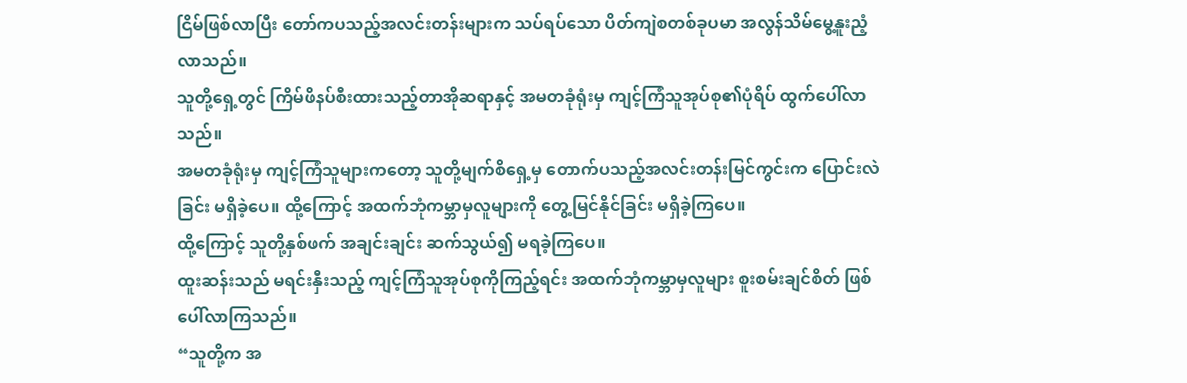ငြိမ်ဖြစ်လာပြီး တော်ကပသည့်အလင်းတန်းများက သပ်ရပ်သော ပိတ်ကျဲစတစ်ခုပမာ အလွန်သိမ်မွေ့နူးညံ့လာသည်။
သူတို့ရှေ့တွင် ကြိမ်ဖိနပ်စီးထားသည့်တာအိုဆရာနှင့် အမတခုံရုံးမှ ကျင့်ကြံသူအုပ်စု၏ပုံရိပ် ထွက်ပေါ်လာသည်။
အမတခုံရုံးမှ ကျင့်ကြံသူများကတော့ သူတို့မျက်စိရှေ့မှ တောက်ပသည့်အလင်းတန်းမြင်ကွင်းက ပြောင်းလဲခြင်း မရှိခဲ့ပေ။ ထို့ကြောင့် အထက်ဘုံကမ္ဘာမှလူများကို တွေ့မြင်နိုင်ခြင်း မရှိခဲ့ကြပေ။
ထို့ကြောင့် သူတို့နှစ်ဖက် အချင်းချင်း ဆက်သွယ်၍ မရခဲ့ကြပေ။
ထူးဆန်းသည် မရင်းနှီးသည့် ကျင့်ကြံသူအုပ်စုကိုကြည့်ရင်း အထက်ဘုံကမ္ဘာမှလူများ စူးစမ်းချင်စိတ် ဖြစ်ပေါ်လာကြသည်။
“သူတို့က အ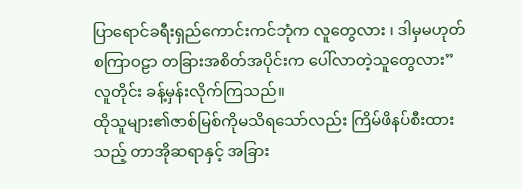ပြာရောင်ခရီးရှည်ကောင်းကင်ဘုံက လူတွေလား ၊ ဒါမှမဟုတ် စကြာဝဠာ တခြားအစိတ်အပိုင်းက ပေါ်လာတဲ့သူတွေလား”
လူတိုင်း ခန့်မှန်းလိုက်ကြသည်။
ထိုသူများ၏ဇာစ်မြစ်ကိုမသိရသော်လည်း ကြိမ်ဖိနပ်စီးထားသည့် တာအိုဆရာနှင့် အခြား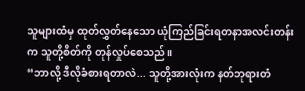သူများထံမှ ထုတ်လွှတ်နေသော ယုံကြည်ခြင်းရတနာအလင်းတန်းက သူတို့စိတ်ကို တုန်လှုပ်စေသည်။
“ဘာလို့ ဒီလိုခံစားရတာလဲ... သူတို့အားလုံးက နတ်ဘုရားတံ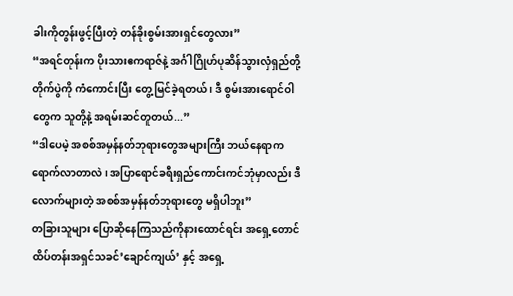ခါးကိုတွန်းဖွင့်ပြီးတဲ့ တန်ခိုးစွမ်းအားရှင်တွေလား”
“အရင်တုန်းက ပိုးသားဧကရာဇ်နဲ့ အင်္ဂါဂြိုဟ်ပုဆိန်သွားလှံရှည်တို့တိုက်ပွဲကို ကံကောင်းပြီး တွေ့မြင်ခဲ့ရတယ် ၊ ဒီ စွမ်းအားရောင်ဝါတွေက သူတို့နဲ့ အရမ်းဆင်တူတယ်...”
“ဒါပေမဲ့ အစစ်အမှန်နတ်ဘုရားတွေအများကြီး ဘယ်နေရာက ရောက်လာတာလဲ ၊ အပြာရောင်ခရီးရှည်ကောင်းကင်ဘုံမှာလည်း ဒီလောက်များတဲ့ အစစ်အမှန်နတ်ဘုရားတွေ မရှိပါဘူး”
တခြားသူများ ပြောဆိုနေကြသည်ကိုနားထောင်ရင်း အရှေ့တောင်ထိပ်တန်းအရှင်သခင်’ချောင်ကျယ်’ နှင့် အရှေ့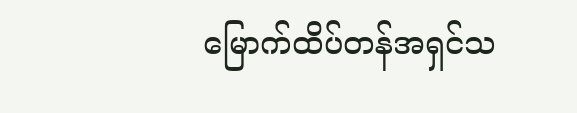မြောက်ထိပ်တန်အရှင်သ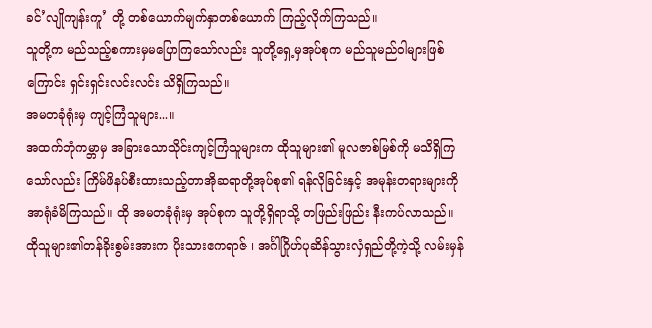ခင်’လျိုကျန်းကူ’ တို့ တစ်ယောက်မျက်နှာတစ်ယောက် ကြည့်လိုက်ကြသည်။
သူတို့က မည်သည့်စကားမှမပြောကြသော်လည်း သူတို့ရှေ့မှအုပ်စုက မည်သူမည်ဝါများဖြစ်ကြောင်း ရှင်းရှင်းလင်းလင်း သိရှိကြသည်။
အမတခုံရုံးမှ ကျင့်ကြံသူများ...။
အထက်ဘုံကမ္ဘာမှ အခြားသောသိုင်းကျင့်ကြံသူများက ထိုသူများ၏ မူလဇာစ်မြစ်ကို မသိရှိကြသော်လည်း ကြိမ်ဖိနပ်စီးထားသည့်တာအိုဆရာတို့အုပ်စု၏ ရန်လိုခြင်းနှင့် အမုန်းတရားများကို အာရုံခံမိကြသည်။ ထို အမတခုံရုံးမှ အုပ်စုက သူတို့ရှိရာသို့ တဖြည်းဖြည်း နီးကပ်လာသည်။
ထိုသူများ၏တန်ခိုးစွမ်းအားက ပိုးသားဧကရာဇ် ၊ အင်္ဂါဂြိုဟ်ပုဆိန်သွားလှံရှည်တို့ကဲ့သို့ လမ်းမှန်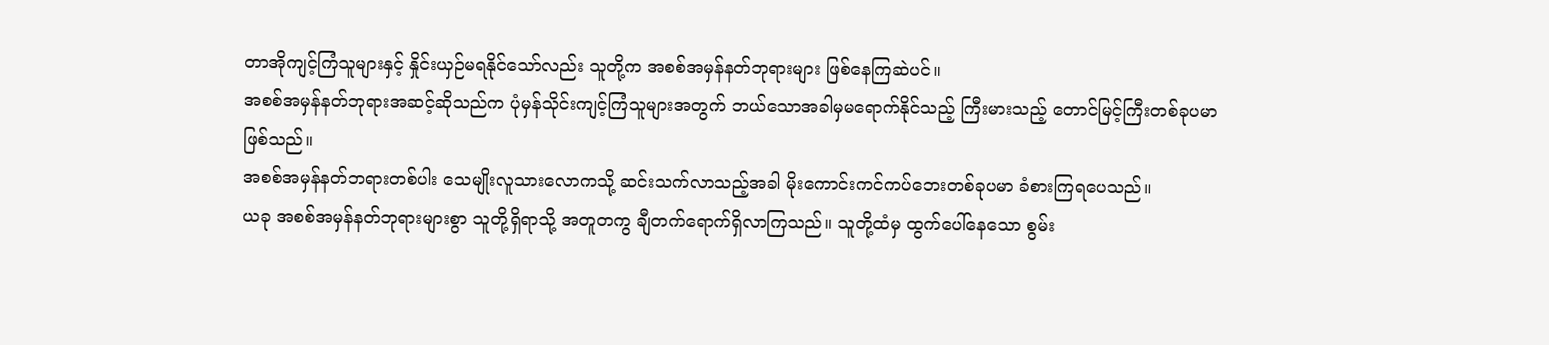တာအိုကျင့်ကြံသူများနှင့် နှိုင်းယှဉ်မရနိုင်သော်လည်း သူတို့က အစစ်အမှန်နတ်ဘုရားများ ဖြစ်နေကြဆဲပင်။
အစစ်အမှန်နတ်ဘုရားအဆင့်ဆိုသည်က ပုံမှန်သိုင်းကျင့်ကြံသူများအတွက် ဘယ်သောအခါမှမရောက်နိုင်သည့် ကြီးမားသည့် တောင်မြင့်ကြီးတစ်ခုပမာ ဖြစ်သည်။
အစစ်အမှန်နတ်ဘရားတစ်ပါး သေမျိုးလူသားလောကသို့ ဆင်းသက်လာသည့်အခါ မိုးကောင်းကင်ကပ်ဘေးတစ်ခုပမာ ခံစားကြရပေသည်။
ယခု အစစ်အမှန်နတ်ဘုရားများစွာ သူတို့ရှိရာသို့ အတူတကွ ချီတက်ရောက်ရှိလာကြသည်။ သူတို့ထံမှ ထွက်ပေါ်နေသော စွမ်း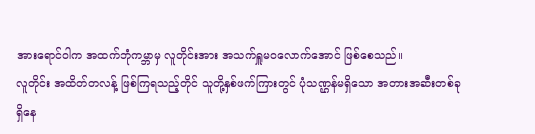အားရောင်ဝါက အထက်ဘုံကမ္ဘာမှ လူတိုင်းအား အသက်ရှူမဝလောက်အောင် ဖြစ်စေသည်။
လူတိုင်း အထိတ်တလန့် ဖြစ်ကြရသည့်တိုင် သူတို့နှစ်ဖက်ကြားတွင် ပုံသဏ္ဌန်မရှိသော အတားအဆီးတစ်ခုရှိနေ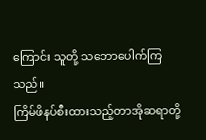ကြောင်း သူတို့ သဘောပေါက်ကြသည်။
ကြိမ်ဖိနပ်စီးထားသည့်တာအိုဆရာတို့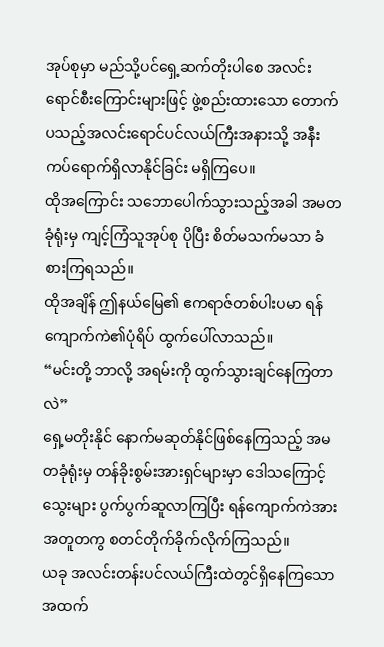အုပ်စုမှာ မည်သို့ပင်ရှေ့ဆက်တိုးပါစေ အလင်းရောင်စီးကြောင်းများဖြင့် ဖွဲ့စည်းထားသော တောက်ပသည့်အလင်းရောင်ပင်လယ်ကြီးအနားသို့ အနီးကပ်ရောက်ရှိလာနိုင်ခြင်း မရှိကြပေ။
ထိုအကြောင်း သဘောပေါက်သွားသည့်အခါ အမတခုံရုံးမှ ကျင့်ကြံသူအုပ်စု ပိုပြီး စိတ်မသက်မသာ ခံစားကြရသည်။
ထိုအချိန် ဤနယ်မြေ၏ ဧကရာဇ်တစ်ပါးပမာ ရန်ကျောက်ကဲ၏ပုံရိပ် ထွက်ပေါ်လာသည်။
“မင်းတို့ ဘာလို့ အရမ်းကို ထွက်သွားချင်နေကြတာလဲ”
ရှေ့မတိုးနိုင် နောက်မဆုတ်နိုင်ဖြစ်နေကြသည့် အမတခုံရုံးမှ တန်ခိုးစွမ်းအားရှင်များမှာ ဒေါသကြောင့် သွေးများ ပွက်ပွက်ဆူလာကြပြီး ရန်ကျောက်ကဲအား အတူတကွ စတင်တိုက်ခိုက်လိုက်ကြသည်။
ယခု အလင်းတန်းပင်လယ်ကြီးထဲတွင်ရှိနေကြသော အထက်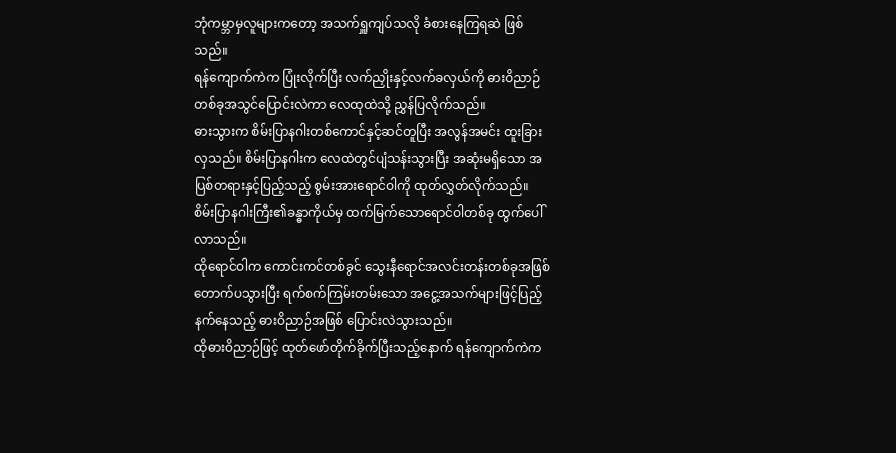ဘုံကမ္ဘာမှလူများကတော့ အသက်ရှူကျပ်သလို ခံစားနေကြရဆဲ ဖြစ်သည်။
ရန်ကျောက်ကဲက ပြုံးလိုက်ပြီး လက်ညှိုးနှင့်လက်ခလှယ်ကို ဓားဝိညာဉ်တစ်ခုအသွင်ပြောင်းလဲကာ လေထုထဲသို့ ညွှန်ပြလိုက်သည်။
ဓားသွားက စိမ်းပြာနဂါးတစ်ကောင်နှင့်ဆင်တူပြီး အလွန်အမင်း ထူးခြားလှသည်။ စိမ်းပြာနဂါးက လေထဲတွင်ပျံသန်းသွားပြီး အဆုံးမရှိသော အပြစ်တရားနှင့်ပြည့်သည့် စွမ်းအားရောင်ဝါကို ထုတ်လွှတ်လိုက်သည်။
စိမ်းပြာနဂါးကြီး၏ခန္ဓာကိုယ်မှ ထက်မြက်သောရောင်ဝါတစ်ခု ထွက်ပေါ်လာသည်။
ထိုရောင်ဝါက ကောင်းကင်တစ်ခွင် သွေးနီရောင်အလင်းတန်းတစ်ခုအဖြစ် တောက်ပသွားပြီး ရက်စက်ကြမ်းတမ်းသော အငွေ့အသက်များဖြင့်ပြည့်နက်နေသည့် ဓားဝိညာဉ်အဖြစ် ပြောင်းလဲသွားသည်။
ထိုဓားဝိညာဉ်ဖြင့် ထုတ်ဖော်တိုက်ခိုက်ပြီးသည့်နောက် ရန်ကျောက်ကဲက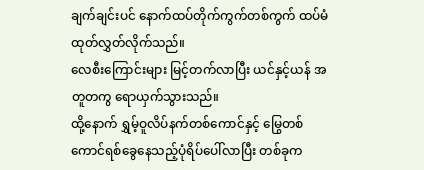ချက်ချင်းပင် နောက်ထပ်တိုက်ကွက်တစ်ကွက် ထပ်မံထုတ်လွှတ်လိုက်သည်။
လေစီးကြောင်းများ မြင့်တက်လာပြီး ယင်နှင့်ယန် အတူတကွ ရောယှက်သွားသည်။
ထို့နောက် ရွှမ့်ဝူလိပ်နက်တစ်ကောင်နှင့် မြွေတစ်ကောင်ရစ်ခွေနေသည့်ပုံရိပ်ပေါ်လာပြီး တစ်ခုက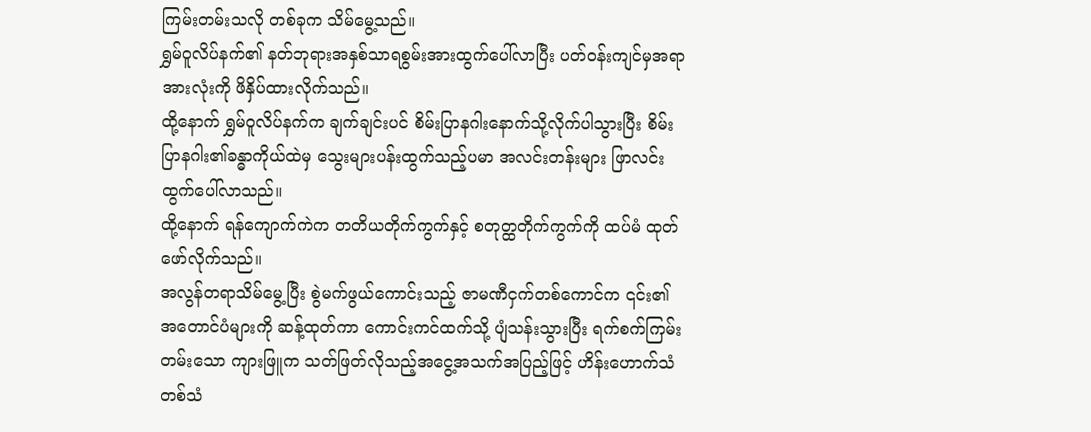ကြမ်းတမ်းသလို တစ်ခုက သိမ်မွေ့သည်။
ရွှမ်ဝူလိပ်နက်၏ နတ်ဘုရားအနှစ်သာရစွမ်းအားထွက်ပေါ်လာပြီး ပတ်ဝန်းကျင်မှအရာအားလုံးကို ဖိနှိပ်ထားလိုက်သည်။
ထို့နောက် ရွှမ်ဝူလိပ်နက်က ချက်ချင်းပင် စိမ်းပြာနဂါးနောက်သို့လိုက်ပါသွားပြီး စိမ်းပြာနဂါး၏ခန္ဓာကိုယ်ထဲမှ သွေးများပန်းထွက်သည့်ပမာ အလင်းတန်းများ ဖြာလင်းထွက်ပေါ်လာသည်။
ထို့နောက် ရန်ကျောက်ကဲက တတိယတိုက်ကွက်နှင့် စတုတ္ထတိုက်ကွက်ကို ထပ်မံ ထုတ်ဖော်လိုက်သည်။
အလွန်တရာသိမ်မွေ့ပြီး စွဲမက်ဖွယ်ကောင်းသည့် ဇာမဏီငှက်တစ်ကောင်က ၎င်း၏အတောင်ပံများကို ဆန့်ထုတ်ကာ ကောင်းကင်ထက်သို့ ပျံသန်းသွားပြီး ရက်စက်ကြမ်းတမ်းသော ကျားဖြူက သတ်ဖြတ်လိုသည့်အငွေ့အသက်အပြည့်ဖြင့် ဟိန်းဟောက်သံတစ်သံ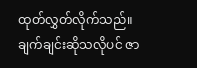ထုတ်လွှတ်လိုက်သည်။
ချက်ချင်းဆိုသလိုပင် ဇာ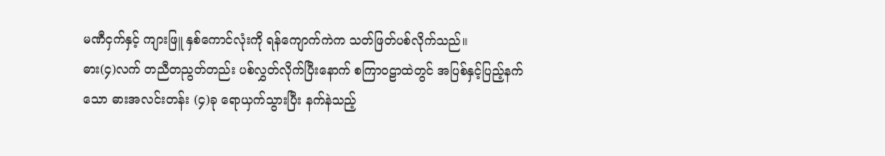မဏီငှက်နှင့် ကျားဖြူ နှစ်ကောင်လုံးကို ရန်ကျောက်ကဲက သတ်ဖြတ်ပစ်လိုက်သည်။
ဓား(၄)လက် တညီတညွတ်တည်း ပစ်လွှတ်လိုက်ပြီးနောက် စကြာဝဠာထဲတွင် အပြစ်နှင့်ပြည့်နက်သော ဓားအလင်းတန်း (၄)ခု ရောယှက်သွားပြီး နက်နဲသည့်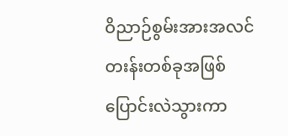ဝိညာဉ်စွမ်းအားအလင်တးန်းတစ်ခုအဖြစ် ပြောင်းလဲသွားကာ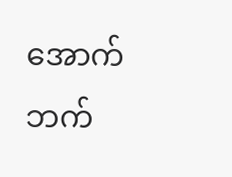အောက်ဘက်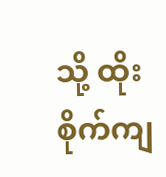သို့ ထိုးစိုက်ကျ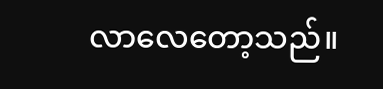လာလေတော့သည်။